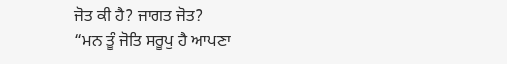ਜੋਤ ਕੀ ਹੈ? ਜਾਗਤ ਜੋਤ?
“ਮਨ ਤੂੰ ਜੋਤਿ ਸਰੂਪੁ ਹੈ ਆਪਣਾ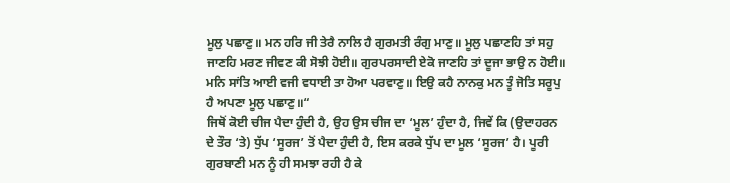ਮੂਲੁ ਪਛਾਣੁ॥ ਮਨ ਹਰਿ ਜੀ ਤੇਰੈ ਨਾਲਿ ਹੈ ਗੁਰਮਤੀ ਰੰਗੁ ਮਾਣੁ॥ ਮੂਲੁ ਪਛਾਣਹਿ ਤਾਂ ਸਹੁ ਜਾਣਹਿ ਮਰਣ ਜੀਵਣ ਕੀ ਸੋਝੀ ਹੋਈ॥ ਗੁਰਪਰਸਾਦੀ ਏਕੋ ਜਾਣਹਿ ਤਾਂ ਦੂਜਾ ਭਾਉ ਨ ਹੋਈ॥ ਮਨਿ ਸਾਂਤਿ ਆਈ ਵਜੀ ਵਧਾਈ ਤਾ ਹੋਆ ਪਰਵਾਣੁ॥ ਇਉ ਕਹੈ ਨਾਨਕੁ ਮਨ ਤੂੰ ਜੋਤਿ ਸਰੂਪੁ ਹੈ ਅਪਣਾ ਮੂਲੁ ਪਛਾਣੁ॥“
ਜਿਥੋਂ ਕੋਈ ਚੀਜ ਪੈਦਾ ਹੁੰਦੀ ਹੈ, ਉਹ ਉਸ ਚੀਜ ਦਾ ‘ਮੂਲ’ ਹੁੰਦਾ ਹੈ, ਜਿਵੇਂ ਕਿ (ਉਦਾਹਰਨ ਦੇ ਤੌਰ ‘ਤੇ) ਧੁੱਪ ‘ਸੂਰਜ’ ਤੋਂ ਪੈਦਾ ਹੁੰਦੀ ਹੈ, ਇਸ ਕਰਕੇ ਧੁੱਪ ਦਾ ਮੂਲ ‘ਸੂਰਜ’ ਹੈ। ਪੂਰੀ ਗੁਰਬਾਣੀ ਮਨ ਨੂੰ ਹੀ ਸਮਝਾ ਰਹੀ ਹੈ ਕੇ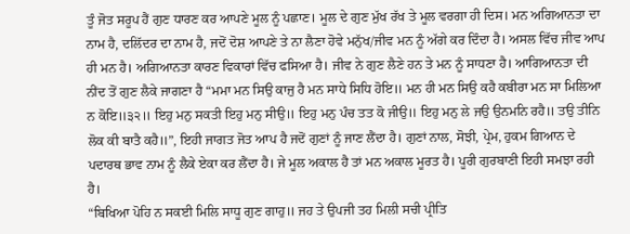ਤੂੰ ਜੋਤ ਸਰੂਪ ਹੈਂ ਗੁਣ ਧਾਰਣ ਕਰ ਆਪਣੇ ਮੂਲ ਨੂੰ ਪਛਾਣ। ਮੂਲ ਦੇ ਗੁਣ ਮੁੱਖ ਰੱਖ ਤੇ ਮੂਲ ਵਰਗਾ ਹੀ ਦਿਸ। ਮਨ ਅਗਿਆਨਤਾ ਦਾ ਨਾਮ ਹੈ, ਦਲਿੱਦਰ ਦਾ ਨਾਮ ਹੈ, ਜਦੋਂ ਦੋਸ਼ ਆਪਣੇ ਤੇ ਨਾ ਲੈਣਾ ਹੋਵੇ ਮਨੁੱਖ/ਜੀਵ ਮਨ ਨੂੰ ਅੱਗੇ ਕਰ ਦਿੰਦਾ ਹੈ। ਅਸਲ ਵਿੱਚ ਜੀਵ ਆਪ ਹੀ ਮਨ ਹੈ। ਅਗਿਆਨਤਾ ਕਾਰਣ ਵਿਕਾਰਾਂ ਵਿੱਚ ਫਸਿਆ ਹੈ। ਜੀਵ ਨੇ ਗੁਣ ਲੈਣੇ ਹਨ ਤੇ ਮਨ ਨੂੰ ਸਾਧਣਾ ਹੈ। ਆਗਿਆਨਤਾ ਦੀ ਨੀਂਦ ਤੋਂ ਗੁਣ ਲੈਕੇ ਜਾਗਣਾ ਹੈ “ਮਮਾ ਮਨ ਸਿਉ ਕਾਜੁ ਹੈ ਮਨ ਸਾਧੇ ਸਿਧਿ ਹੋਇ॥ ਮਨ ਹੀ ਮਨ ਸਿਉ ਕਹੈ ਕਬੀਰਾ ਮਨ ਸਾ ਮਿਲਿਆ ਨ ਕੋਇ॥੩੨॥ ਇਹੁ ਮਨੁ ਸਕਤੀ ਇਹੁ ਮਨੁ ਸੀਉ॥ ਇਹੁ ਮਨੁ ਪੰਚ ਤਤ ਕੋ ਜੀਉ॥ ਇਹੁ ਮਨੁ ਲੇ ਜਉ ਉਨਮਨਿ ਰਹੈ॥ ਤਉ ਤੀਨਿ ਲੋਕ ਕੀ ਬਾਤੈ ਕਹੈ॥”, ਇਹੀ ਜਾਗਤ ਜੋਤ ਆਪ ਹੈ ਜਦੋਂ ਗੁਣਾਂ ਨੂੰ ਜਾਣ ਲੈਂਦਾ ਹੈ। ਗੁਣਾਂ ਨਾਲ, ਸੋਝੀ, ਪ੍ਰੇਮ, ਹੁਕਮ ਗਿਆਨ ਦੇ ਪਦਾਰਥ ਭਾਵ ਨਾਮ ਨੂੰ ਲੈਕੇ ਏਕਾ ਕਰ ਲੈਂਦਾ ਹੈ। ਜੇ ਮੂਲ ਅਕਾਲ ਹੈ ਤਾਂ ਮਨ ਅਕਾਲ ਮੂਰਤ ਹੈ। ਪੂਰੀ ਗੁਰਬਾਣੀ ਇਹੀ ਸਮਝਾ ਰਹੀ ਹੈ।
“ਬਿਖਿਆ ਪੋਹਿ ਨ ਸਕਈ ਮਿਲਿ ਸਾਧੂ ਗੁਣ ਗਾਹੁ॥ ਜਹ ਤੇ ਉਪਜੀ ਤਹ ਮਿਲੀ ਸਚੀ ਪ੍ਰੀਤਿ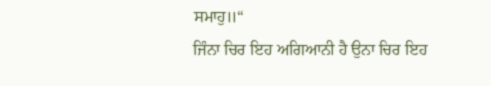ਸਮਾਹੁ॥“
ਜਿੰਨਾ ਚਿਰ ਇਹ ਅਗਿਆਨੀ ਹੈ ਉਨਾ ਚਿਰ ਇਹ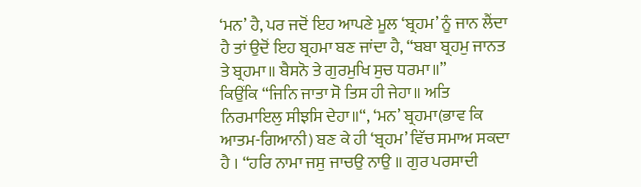‘ਮਨ’ ਹੈ, ਪਰ ਜਦੋਂ ਇਹ ਆਪਣੇ ਮੂਲ ‘ਬ੍ਰਹਮ’ ਨੂੰ ਜਾਨ ਲੈਂਦਾ ਹੈ ਤਾਂ ਉਦੋਂ ਇਹ ਬ੍ਰਹਮਾ ਬਣ ਜਾਂਦਾ ਹੈ, “ਬਬਾ ਬ੍ਰਹਮੁ ਜਾਨਤ ਤੇ ਬ੍ਰਹਮਾ॥ ਬੈਸਨੋ ਤੇ ਗੁਰਮੁਖਿ ਸੁਚ ਧਰਮਾ॥”
ਕਿਉਂਕਿ “ਜਿਨਿ ਜਾਤਾ ਸੋ ਤਿਸ ਹੀ ਜੇਹਾ॥ ਅਤਿ ਨਿਰਮਾਇਲੁ ਸੀਝਸਿ ਦੇਹਾ॥“, ‘ਮਨ’ ਬ੍ਰਹਮਾ(ਭਾਵ ਕਿ ਆਤਮ-ਗਿਆਨੀ) ਬਣ ਕੇ ਹੀ ‘ਬ੍ਰਹਮ’ ਵਿੱਚ ਸਮਾਅ ਸਕਦਾ ਹੈ । “ਹਰਿ ਨਾਮਾ ਜਸੁ ਜਾਚਉ ਨਾਉ ॥ ਗੁਰ ਪਰਸਾਦੀ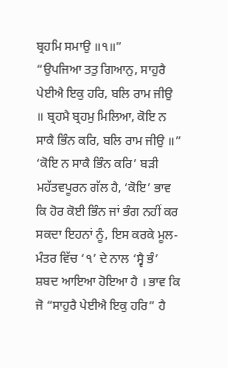ਬ੍ਰਹਮਿ ਸਮਾਉ ॥੧॥”
“ਉਪਜਿਆ ਤਤੁ ਗਿਆਨੁ, ਸਾਹੁਰੈ ਪੇਈਐ ਇਕੁ ਹਰਿ, ਬਲਿ ਰਾਮ ਜੀਉ ॥ ਬ੍ਰਹਮੈ ਬ੍ਰਹਮੁ ਮਿਲਿਆ, ਕੋਇ ਨ ਸਾਕੈ ਭਿੰਨ ਕਰਿ, ਬਲਿ ਰਾਮ ਜੀਉ ॥”
‘ਕੋਇ ਨ ਸਾਕੈ ਭਿੰਨ ਕਰਿ’ ਬੜੀ ਮਹੱਤਵਪੂਰਨ ਗੱਲ ਹੈ, ‘ਕੋਇ’ ਭਾਵ ਕਿ ਹੋਰ ਕੋਈ ਭਿੰਨ ਜਾਂ ਭੰਗ ਨਹੀਂ ਕਰ ਸਕਦਾ ਇਹਨਾਂ ਨੂੰ, ਇਸ ਕਰਕੇ ਮੂਲ-ਮੰਤਰ ਵਿੱਚ ‘੧’ ਦੇ ਨਾਲ ‘ਸ੍ਵੈ ਭੰ’ ਸ਼ਬਦ ਆਇਆ ਹੋਇਆ ਹੈ । ਭਾਵ ਕਿ ਜੋ “ਸਾਹੁਰੈ ਪੇਈਐ ਇਕੁ ਹਰਿ” ਹੈ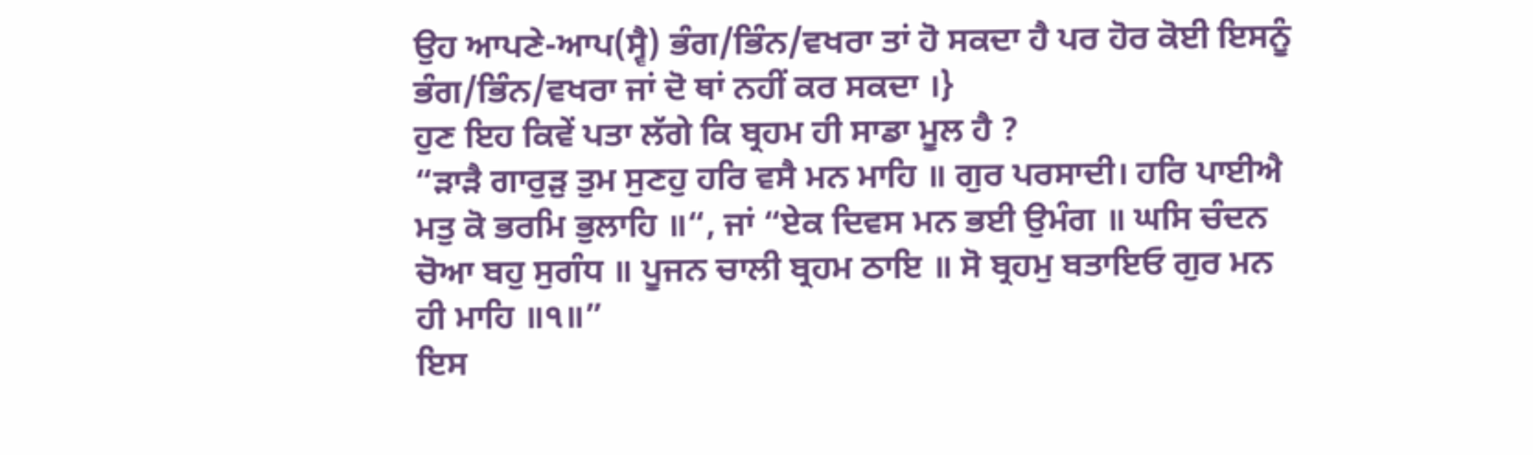ਉਹ ਆਪਣੇ-ਆਪ(ਸ੍ਵੈ) ਭੰਗ/ਭਿੰਨ/ਵਖਰਾ ਤਾਂ ਹੋ ਸਕਦਾ ਹੈ ਪਰ ਹੋਰ ਕੋਈ ਇਸਨੂੰ ਭੰਗ/ਭਿੰਨ/ਵਖਰਾ ਜਾਂ ਦੋ ਥਾਂ ਨਹੀਂ ਕਰ ਸਕਦਾ ।}
ਹੁਣ ਇਹ ਕਿਵੇਂ ਪਤਾ ਲੱਗੇ ਕਿ ਬ੍ਰਹਮ ਹੀ ਸਾਡਾ ਮੂਲ ਹੈ ?
“ੜਾੜੈ ਗਾਰੁੜੁ ਤੁਮ ਸੁਣਹੁ ਹਰਿ ਵਸੈ ਮਨ ਮਾਹਿ ॥ ਗੁਰ ਪਰਸਾਦੀ। ਹਰਿ ਪਾਈਐ ਮਤੁ ਕੋ ਭਰਮਿ ਭੁਲਾਹਿ ॥“, ਜਾਂ “ਏਕ ਦਿਵਸ ਮਨ ਭਈ ਉਮੰਗ ॥ ਘਸਿ ਚੰਦਨ ਚੋਆ ਬਹੁ ਸੁਗੰਧ ॥ ਪੂਜਨ ਚਾਲੀ ਬ੍ਰਹਮ ਠਾਇ ॥ ਸੋ ਬ੍ਰਹਮੁ ਬਤਾਇਓ ਗੁਰ ਮਨ ਹੀ ਮਾਹਿ ॥੧॥”
ਇਸ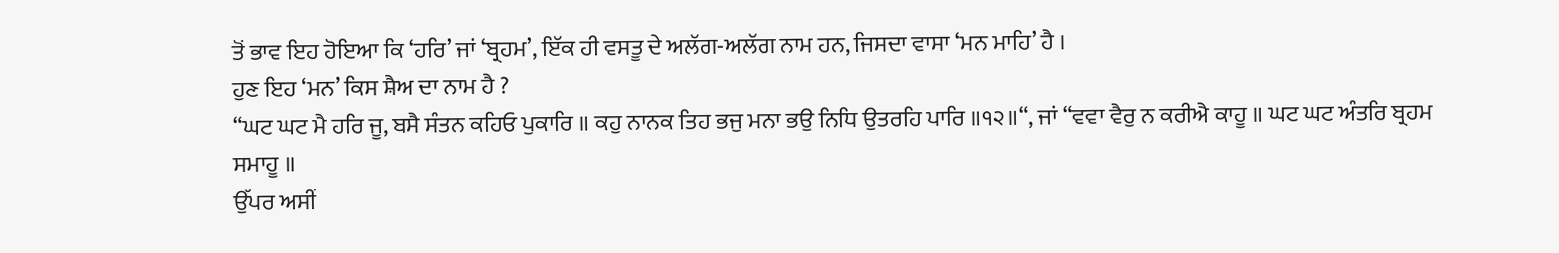ਤੋਂ ਭਾਵ ਇਹ ਹੋਇਆ ਕਿ ‘ਹਰਿ’ ਜਾਂ ‘ਬ੍ਰਹਮ’, ਇੱਕ ਹੀ ਵਸਤੂ ਦੇ ਅਲੱਗ-ਅਲੱਗ ਨਾਮ ਹਨ, ਜਿਸਦਾ ਵਾਸਾ ‘ਮਨ ਮਾਹਿ’ ਹੈ ।
ਹੁਣ ਇਹ ‘ਮਨ’ ਕਿਸ ਸ਼ੈਅ ਦਾ ਨਾਮ ਹੈ ?
“ਘਟ ਘਟ ਮੈ ਹਰਿ ਜੂ, ਬਸੈ ਸੰਤਨ ਕਹਿਓ ਪੁਕਾਰਿ ॥ ਕਹੁ ਨਾਨਕ ਤਿਹ ਭਜੁ ਮਨਾ ਭਉ ਨਿਧਿ ਉਤਰਹਿ ਪਾਰਿ ॥੧੨॥“, ਜਾਂ “ਵਵਾ ਵੈਰੁ ਨ ਕਰੀਐ ਕਾਹੂ ॥ ਘਟ ਘਟ ਅੰਤਰਿ ਬ੍ਰਹਮ ਸਮਾਹੂ ॥
ਉੱਪਰ ਅਸੀਂ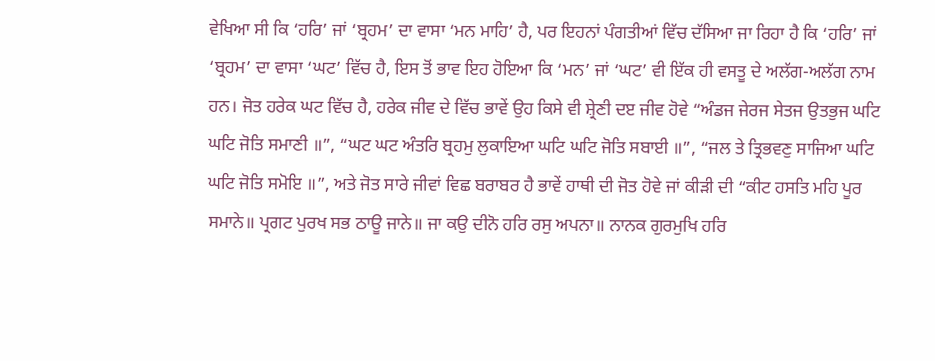ਵੇਖਿਆ ਸੀ ਕਿ ‘ਹਰਿ’ ਜਾਂ ‘ਬ੍ਰਹਮ’ ਦਾ ਵਾਸਾ ‘ਮਨ ਮਾਹਿ’ ਹੈ, ਪਰ ਇਹਨਾਂ ਪੰਗਤੀਆਂ ਵਿੱਚ ਦੱਸਿਆ ਜਾ ਰਿਹਾ ਹੈ ਕਿ ‘ਹਰਿ’ ਜਾਂ ‘ਬ੍ਰਹਮ’ ਦਾ ਵਾਸਾ ‘ਘਟ’ ਵਿੱਚ ਹੈ, ਇਸ ਤੋਂ ਭਾਵ ਇਹ ਹੋਇਆ ਕਿ ‘ਮਨ’ ਜਾਂ ‘ਘਟ’ ਵੀ ਇੱਕ ਹੀ ਵਸਤੂ ਦੇ ਅਲੱਗ-ਅਲੱਗ ਨਾਮ ਹਨ। ਜੋਤ ਹਰੇਕ ਘਟ ਵਿੱਚ ਹੈ, ਹਰੇਕ ਜੀਵ ਦੇ ਵਿੱਚ ਭਾਵੇਂ ਉਹ ਕਿਸੇ ਵੀ ਸ਼੍ਰੇਣੀ ਦੲ ਜੀਵ ਹੋਵੇ “ਅੰਡਜ ਜੇਰਜ ਸੇਤਜ ਉਤਭੁਜ ਘਟਿ ਘਟਿ ਜੋਤਿ ਸਮਾਣੀ ॥”, “ਘਟ ਘਟ ਅੰਤਰਿ ਬ੍ਰਹਮੁ ਲੁਕਾਇਆ ਘਟਿ ਘਟਿ ਜੋਤਿ ਸਬਾਈ ॥”, “ਜਲ ਤੇ ਤ੍ਰਿਭਵਣੁ ਸਾਜਿਆ ਘਟਿ ਘਟਿ ਜੋਤਿ ਸਮੋਇ ॥”, ਅਤੇ ਜੋਤ ਸਾਰੇ ਜੀਵਾਂ ਵਿਛ ਬਰਾਬਰ ਹੈ ਭਾਵੇਂ ਹਾਥੀ ਦੀ ਜੋਤ ਹੋਵੇ ਜਾਂ ਕੀੜੀ ਦੀ “ਕੀਟ ਹਸਤਿ ਮਹਿ ਪੂਰ ਸਮਾਨੇ॥ ਪ੍ਰਗਟ ਪੁਰਖ ਸਭ ਠਾਊ ਜਾਨੇ॥ ਜਾ ਕਉ ਦੀਨੋ ਹਰਿ ਰਸੁ ਅਪਨਾ॥ ਨਾਨਕ ਗੁਰਮੁਖਿ ਹਰਿ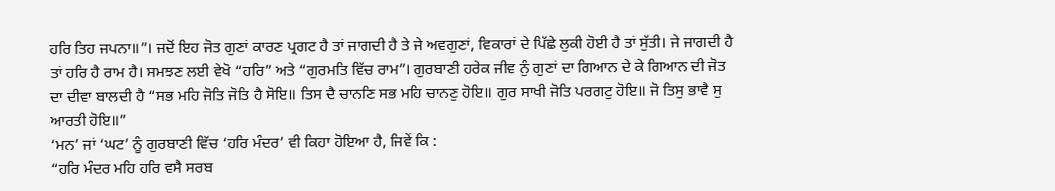ਹਰਿ ਤਿਹ ਜਪਨਾ॥”। ਜਦੋਂ ਇਹ ਜੋਤ ਗੁਣਾਂ ਕਾਰਣ ਪ੍ਰਗਟ ਹੈ ਤਾਂ ਜਾਗਦੀ ਹੈ ਤੇ ਜੇ ਅਵਗੁਣਾਂ, ਵਿਕਾਰਾਂ ਦੇ ਪਿੱਛੇ ਲੁਕੀ ਹੋਈ ਹੈ ਤਾਂ ਸੁੱਤੀ। ਜੇ ਜਾਗਦੀ ਹੈ ਤਾਂ ਹਰਿ ਹੈ ਰਾਮ ਹੈ। ਸਮਝਣ ਲਈ ਵੇਖੋ “ਹਰਿ” ਅਤੇ “ਗੁਰਮਤਿ ਵਿੱਚ ਰਾਮ”। ਗੁਰਬਾਣੀ ਹਰੇਕ ਜੀਵ ਨੁੰ ਗੁਣਾਂ ਦਾ ਗਿਆਨ ਦੇ ਕੇ ਗਿਆਨ ਦੀ ਜੋਤ ਦਾ ਦੀਵਾ ਬਾਲਦੀ ਹੈ “ਸਭ ਮਹਿ ਜੋਤਿ ਜੋਤਿ ਹੈ ਸੋਇ॥ ਤਿਸ ਦੈ ਚਾਨਣਿ ਸਭ ਮਹਿ ਚਾਨਣੁ ਹੋਇ॥ ਗੁਰ ਸਾਖੀ ਜੋਤਿ ਪਰਗਟੁ ਹੋਇ॥ ਜੋ ਤਿਸੁ ਭਾਵੈ ਸੁ ਆਰਤੀ ਹੋਇ॥”
‘ਮਨ’ ਜਾਂ ‘ਘਟ’ ਨੂੰ ਗੁਰਬਾਣੀ ਵਿੱਚ ‘ਹਰਿ ਮੰਦਰ’ ਵੀ ਕਿਹਾ ਹੋਇਆ ਹੈ, ਜਿਵੇਂ ਕਿ :
“ਹਰਿ ਮੰਦਰ ਮਹਿ ਹਰਿ ਵਸੈ ਸਰਬ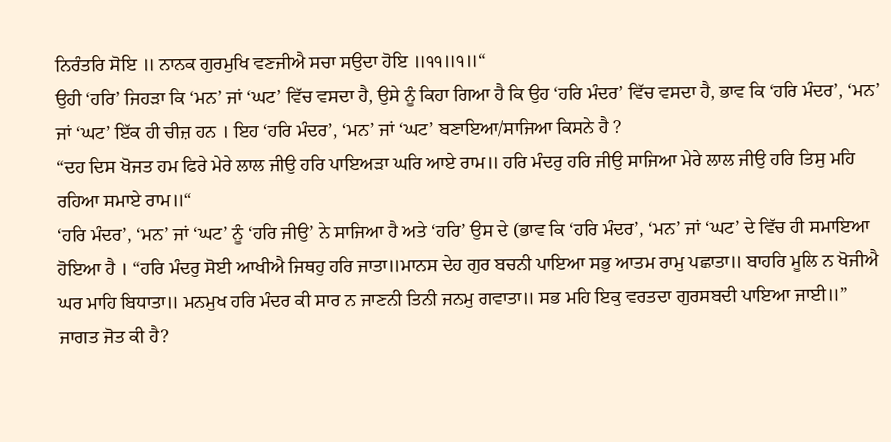ਨਿਰੰਤਰਿ ਸੋਇ ॥ ਨਾਨਕ ਗੁਰਮੁਖਿ ਵਣਜੀਐ ਸਚਾ ਸਉਦਾ ਹੋਇ ॥੧੧॥੧॥“
ਉਹੀ ‘ਹਰਿ’ ਜਿਹੜਾ ਕਿ ‘ਮਨ’ ਜਾਂ ‘ਘਟ’ ਵਿੱਚ ਵਸਦਾ ਹੈ, ਉਸੇ ਨੂੰ ਕਿਹਾ ਗਿਆ ਹੈ ਕਿ ਉਹ ‘ਹਰਿ ਮੰਦਰ’ ਵਿੱਚ ਵਸਦਾ ਹੈ, ਭਾਵ ਕਿ ‘ਹਰਿ ਮੰਦਰ’, ‘ਮਨ’ ਜਾਂ ‘ਘਟ’ ਇੱਕ ਹੀ ਚੀਜ਼ ਹਨ । ਇਹ ‘ਹਰਿ ਮੰਦਰ’, ‘ਮਨ’ ਜਾਂ ‘ਘਟ’ ਬਣਾਇਆ/ਸਾਜਿਆ ਕਿਸਨੇ ਹੈ ?
“ਦਹ ਦਿਸ ਖੋਜਤ ਹਮ ਫਿਰੇ ਮੇਰੇ ਲਾਲ ਜੀਉ ਹਰਿ ਪਾਇਅੜਾ ਘਰਿ ਆਏ ਰਾਮ॥ ਹਰਿ ਮੰਦਰੁ ਹਰਿ ਜੀਉ ਸਾਜਿਆ ਮੇਰੇ ਲਾਲ ਜੀਉ ਹਰਿ ਤਿਸੁ ਮਹਿ ਰਹਿਆ ਸਮਾਏ ਰਾਮ॥“
‘ਹਰਿ ਮੰਦਰ’, ‘ਮਨ’ ਜਾਂ ‘ਘਟ’ ਨੂੰ ‘ਹਰਿ ਜੀਉ’ ਨੇ ਸਾਜਿਆ ਹੈ ਅਤੇ ‘ਹਰਿ’ ਉਸ ਦੇ (ਭਾਵ ਕਿ ‘ਹਰਿ ਮੰਦਰ’, ‘ਮਨ’ ਜਾਂ ‘ਘਟ’ ਦੇ ਵਿੱਚ ਹੀ ਸਮਾਇਆ ਹੋਇਆ ਹੈ । “ਹਰਿ ਮੰਦਰੁ ਸੋਈ ਆਖੀਐ ਜਿਥਹੁ ਹਰਿ ਜਾਤਾ॥ਮਾਨਸ ਦੇਹ ਗੁਰ ਬਚਨੀ ਪਾਇਆ ਸਭੁ ਆਤਮ ਰਾਮੁ ਪਛਾਤਾ॥ ਬਾਹਰਿ ਮੂਲਿ ਨ ਖੋਜੀਐ ਘਰ ਮਾਹਿ ਬਿਧਾਤਾ॥ ਮਨਮੁਖ ਹਰਿ ਮੰਦਰ ਕੀ ਸਾਰ ਨ ਜਾਣਨੀ ਤਿਨੀ ਜਨਮੁ ਗਵਾਤਾ॥ ਸਭ ਮਹਿ ਇਕੁ ਵਰਤਦਾ ਗੁਰਸਬਦੀ ਪਾਇਆ ਜਾਈ॥”
ਜਾਗਤ ਜੋਤ ਕੀ ਹੈ?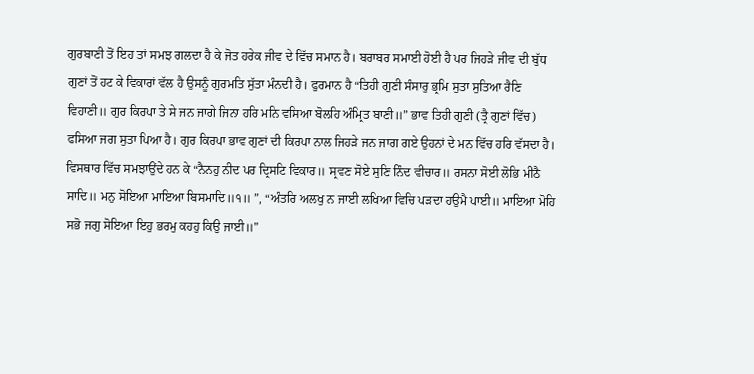ਗੁਰਬਾਣੀ ਤੋਂ ਇਹ ਤਾਂ ਸਮਝ ਗਲਦਾ ਹੈ ਕੇ ਜੋਤ ਹਰੇਕ ਜੀਵ ਦੇ ਵਿੱਚ ਸਮਾਨ ਹੈ। ਬਰਾਬਰ ਸਮਾਈ ਹੋਈ ਹੈ ਪਰ ਜਿਹੜੇ ਜੀਵ ਦੀ ਬੁੱਧ ਗੁਣਾਂ ਤੋਂ ਹਟ ਕੇ ਵਿਕਾਰਾਂ ਵੱਲ ਹੈ ਉਸਨੂੰ ਗੁਰਮਤਿ ਸੁੱਤਾ ਮੰਨਦੀ ਹੈ। ਫੁਰਮਾਨ ਹੈ “ਤਿਹੀ ਗੁਣੀ ਸੰਸਾਰੁ ਭ੍ਰਮਿ ਸੁਤਾ ਸੁਤਿਆ ਰੈਣਿ ਵਿਹਾਣੀ॥ ਗੁਰ ਕਿਰਪਾ ਤੇ ਸੇ ਜਨ ਜਾਗੇ ਜਿਨਾ ਹਰਿ ਮਨਿ ਵਸਿਆ ਬੋਲਹਿ ਅੰਮ੍ਰਿਤ ਬਾਣੀ॥” ਭਾਵ ਤਿਹੀ ਗੁਣੀ (ਤ੍ਰੈ ਗੁਣਾਂ ਵਿੱਚ) ਫਸਿਆ ਜਗ ਸੁਤਾ ਪਿਆ ਹੈ। ਗੁਰ ਕਿਰਪਾ ਭਾਵ ਗੁਣਾਂ ਦੀ ਕਿਰਪਾ ਨਾਲ ਜਿਹੜੇ ਜਨ ਜਾਗ ਗਏ ਉਹਨਾਂ ਦੇ ਮਨ ਵਿੱਚ ਹਰਿ ਵੱਸਦਾ ਹੈ। ਵਿਸਥਾਰ ਵਿੱਚ ਸਮਝਾਉਂਦੇ ਹਨ ਕੇ “ਨੈਨਹੁ ਨੀਦ ਪਰ ਦ੍ਰਿਸਟਿ ਵਿਕਾਰ॥ ਸ੍ਰਵਣ ਸੋਏ ਸੁਣਿ ਨਿੰਦ ਵੀਚਾਰ॥ ਰਸਨਾ ਸੋਈ ਲੋਭਿ ਮੀਠੈ ਸਾਦਿ॥ ਮਨੁ ਸੋਇਆ ਮਾਇਆ ਬਿਸਮਾਦਿ॥੧॥ ”, “ਅੰਤਰਿ ਅਲਖੁ ਨ ਜਾਈ ਲਖਿਆ ਵਿਚਿ ਪੜਦਾ ਹਉਮੈ ਪਾਈ॥ ਮਾਇਆ ਮੋਹਿ ਸਭੋ ਜਗੁ ਸੋਇਆ ਇਹੁ ਭਰਮੁ ਕਹਹੁ ਕਿਉ ਜਾਈ॥”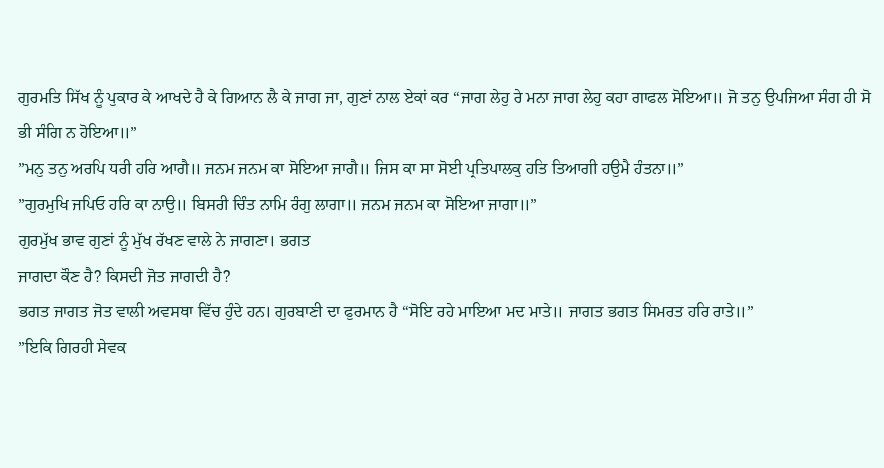ਗੁਰਮਤਿ ਸਿੱਖ ਨੂੰ ਪੁਕਾਰ ਕੇ ਆਖਦੇ ਹੈ ਕੇ ਗਿਆਨ ਲੈ ਕੇ ਜਾਗ ਜਾ, ਗੁਣਾਂ ਨਾਲ ਏਕਾਂ ਕਰ “ਜਾਗ ਲੇਹੁ ਰੇ ਮਨਾ ਜਾਗ ਲੇਹੁ ਕਹਾ ਗਾਫਲ ਸੋਇਆ॥ ਜੋ ਤਨੁ ਉਪਜਿਆ ਸੰਗ ਹੀ ਸੋ ਭੀ ਸੰਗਿ ਨ ਹੋਇਆ॥”
”ਮਨੁ ਤਨੁ ਅਰਪਿ ਧਰੀ ਹਰਿ ਆਗੈ॥ ਜਨਮ ਜਨਮ ਕਾ ਸੋਇਆ ਜਾਗੈ॥ ਜਿਸ ਕਾ ਸਾ ਸੋਈ ਪ੍ਰਤਿਪਾਲਕੁ ਹਤਿ ਤਿਆਗੀ ਹਉਮੈ ਹੰਤਨਾ॥”
”ਗੁਰਮੁਖਿ ਜਪਿਓ ਹਰਿ ਕਾ ਨਾਉ॥ ਬਿਸਰੀ ਚਿੰਤ ਨਾਮਿ ਰੰਗੁ ਲਾਗਾ॥ ਜਨਮ ਜਨਮ ਕਾ ਸੋਇਆ ਜਾਗਾ॥”
ਗੁਰਮੁੱਖ ਭਾਵ ਗੁਣਾਂ ਨੂੰ ਮੁੱਖ ਰੱਖਣ ਵਾਲੇ ਨੇ ਜਾਗਣਾ। ਭਗਤ
ਜਾਗਦਾ ਕੌਣ ਹੈ? ਕਿਸਦੀ ਜੋਤ ਜਾਗਦੀ ਹੈ?
ਭਗਤ ਜਾਗਤ ਜੋਤ ਵਾਲੀ ਅਵਸਥਾ ਵਿੱਚ ਹੁੰਦੇ ਹਨ। ਗੁਰਬਾਣੀ ਦਾ ਫੁਰਮਾਨ ਹੈ “ਸੋਇ ਰਹੇ ਮਾਇਆ ਮਦ ਮਾਤੇ॥ ਜਾਗਤ ਭਗਤ ਸਿਮਰਤ ਹਰਿ ਰਾਤੇ॥”
”ਇਕਿ ਗਿਰਹੀ ਸੇਵਕ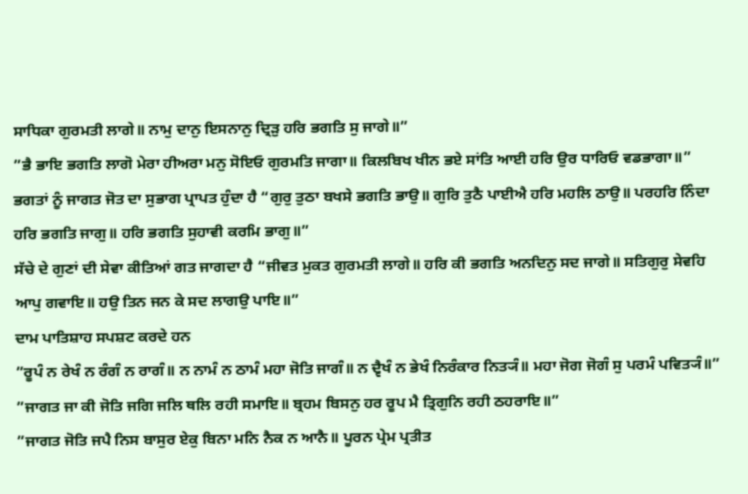ਸਾਧਿਕਾ ਗੁਰਮਤੀ ਲਾਗੇ॥ ਨਾਮੁ ਦਾਨੁ ਇਸਨਾਨੁ ਦ੍ਰਿੜੁ ਹਰਿ ਭਗਤਿ ਸੁ ਜਾਗੇ॥”
”ਭੈ ਭਾਇ ਭਗਤਿ ਲਾਗੋ ਮੇਰਾ ਹੀਅਰਾ ਮਨੁ ਸੋਇਓ ਗੁਰਮਤਿ ਜਾਗਾ॥ ਕਿਲਬਿਖ ਖੀਨ ਭਏ ਸਾਂਤਿ ਆਈ ਹਰਿ ਉਰ ਧਾਰਿਓ ਵਡਭਾਗਾ॥”
ਭਗਤਾਂ ਨੂੰ ਜਾਗਤ ਜੋਤ ਦਾ ਸੁਭਾਗ ਪ੍ਰਾਪਤ ਹੁੰਦਾ ਹੈ “ਗੁਰੁ ਤੁਠਾ ਬਖਸੇ ਭਗਤਿ ਭਾਉ॥ ਗੁਰਿ ਤੁਠੈ ਪਾਈਐ ਹਰਿ ਮਹਲਿ ਠਾਉ॥ ਪਰਹਰਿ ਨਿੰਦਾ ਹਰਿ ਭਗਤਿ ਜਾਗੁ॥ ਹਰਿ ਭਗਤਿ ਸੁਹਾਵੀ ਕਰਮਿ ਭਾਗੁ॥”
ਸੱਚੇ ਦੇ ਗੁਣਾਂ ਦੀ ਸੇਵਾ ਕੀਤਿਆਂ ਗਤ ਜਾਗਦਾ ਹੈ “ਜੀਵਤ ਮੁਕਤ ਗੁਰਮਤੀ ਲਾਗੇ॥ ਹਰਿ ਕੀ ਭਗਤਿ ਅਨਦਿਨੁ ਸਦ ਜਾਗੇ॥ ਸਤਿਗੁਰੁ ਸੇਵਹਿ ਆਪੁ ਗਵਾਇ॥ ਹਉ ਤਿਨ ਜਨ ਕੇ ਸਦ ਲਾਗਉ ਪਾਇ॥”
ਦਾਮ ਪਾਤਿਸ਼ਾਹ ਸਪਸ਼ਟ ਕਰਦੇ ਹਨ
”ਰੂਪੰ ਨ ਰੇਖੰ ਨ ਰੰਗੰ ਨ ਰਾਗੰ॥ ਨ ਨਾਮੰ ਨ ਠਾਮੰ ਮਹਾ ਜੋਤਿ ਜਾਗੰ॥ ਨ ਦ੍ਵੈਖੰ ਨ ਭੇਖੰ ਨਿਰੰਕਾਰ ਨਿਤ੍ਯੰ॥ ਮਹਾ ਜੋਗ ਜੋਗੰ ਸੁ ਪਰਮੰ ਪਵਿਤ੍ਯੰ॥”
”ਜਾਗਤ ਜਾ ਕੀ ਜੋਤਿ ਜਗਿ ਜਲਿ ਥਲਿ ਰਹੀ ਸਮਾਇ॥ ਬ੍ਰਹਮ ਬਿਸਨੁ ਹਰ ਰੂਪ ਮੈ ਤ੍ਰਿਗੁਨਿ ਰਹੀ ਠਹਰਾਇ॥”
”ਜਾਗਤ ਜੋਤਿ ਜਪੈ ਨਿਸ ਬਾਸੁਰ ਏਕੁ ਬਿਨਾ ਮਨਿ ਨੈਕ ਨ ਆਨੈ॥ ਪੂਰਨ ਪ੍ਰੇਮ ਪ੍ਰਤੀਤ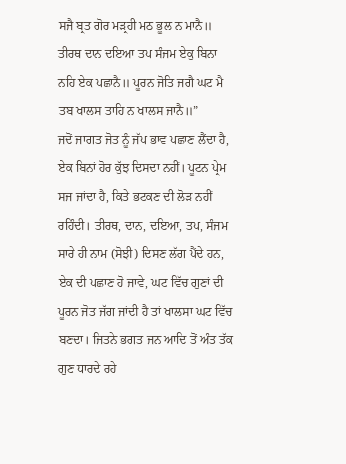ਸਜੈ ਬ੍ਰਤ ਗੋਰ ਮੜ੍ਰਹੀ ਮਠ ਭੂਲ ਨ ਮਾਨੈ॥ ਤੀਰਥ ਦਾਨ ਦਇਆ ਤਪ ਸੰਜਮ ਏਕੁ ਬਿਨਾ ਨਹਿ ਏਕ ਪਛਾਨੈ॥ ਪੂਰਨ ਜੋਤਿ ਜਗੈ ਘਟ ਮੈ ਤਬ ਖਾਲਸ ਤਾਹਿ ਨ ਖਾਲਸ ਜਾਨੈ॥”
ਜਦੋਂ ਜਾਗਤ ਜੋਤ ਨੂੰ ਜੱਪ ਭਾਵ ਪਛਾਣ ਲੈਂਦਾ ਹੈ, ਏਕ ਬਿਨਾਂ ਹੋਰ ਕੁੱਝ ਦਿਸਦਾ ਨਹੀਂ। ਪੂਟਨ ਪ੍ਰੇਮ ਸਜ ਜਾਂਦਾ ਹੈ, ਕਿਤੇ ਭਟਕਣ ਦੀ ਲੋੜ ਨਹੀਂ ਰਹਿੰਦੀ। ਤੀਰਥ, ਦਾਨ, ਦਇਆ, ਤਪ, ਸੰਜਮ ਸਾਰੇ ਹੀ ਨਾਮ (ਸੋਝੀ) ਦਿਸਣ ਲੱਗ ਪੈਂਦੇ ਹਨ, ਏਕ ਦੀ ਪਛਾਣ ਹੋ ਜਾਵੇ, ਘਟ ਵਿੱਚ ਗੁਣਾਂ ਦੀ ਪੂਰਨ ਜੋਤ ਜੱਗ ਜਾਂਦੀ ਹੈ ਤਾਂ ਖਾਲਸਾ ਘਟ ਵਿੱਚ ਬਣਦਾ। ਜਿਤਨੇ ਭਗਤ ਜਨ ਆਦਿ ਤੋਂ ਅੰਤ ਤੱਕ ਗੁਣ ਧਾਰਦੇ ਰਹੇ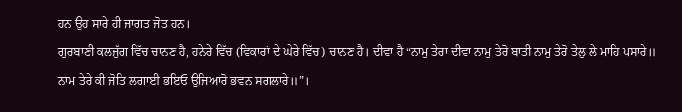ਹਨ ਉਹ ਸਾਰੇ ਹੀ ਜਾਗਤ ਜੋਤ ਹਨ।
ਗੁਰਬਾਣੀ ਕਲਜੁੱਗ ਵਿੱਚ ਚਾਨਣ ਹੈ, ਹਨੇਰੇ ਵਿੱਚ (ਵਿਕਾਰਾਂ ਦੇ ਘੇਰੇ ਵਿੱਚ) ਚਾਨਣ ਹੈ। ਦੀਵਾ ਹੈ “ਨਾਮੁ ਤੇਰਾ ਦੀਵਾ ਨਾਮੁ ਤੇਰੋ ਬਾਤੀ ਨਾਮੁ ਤੇਰੋ ਤੇਲੁ ਲੇ ਮਾਹਿ ਪਸਾਰੇ॥ ਨਾਮ ਤੇਰੇ ਕੀ ਜੋਤਿ ਲਗਾਈ ਭਇਓ ਉਜਿਆਰੋ ਭਵਨ ਸਗਲਾਰੇ॥”।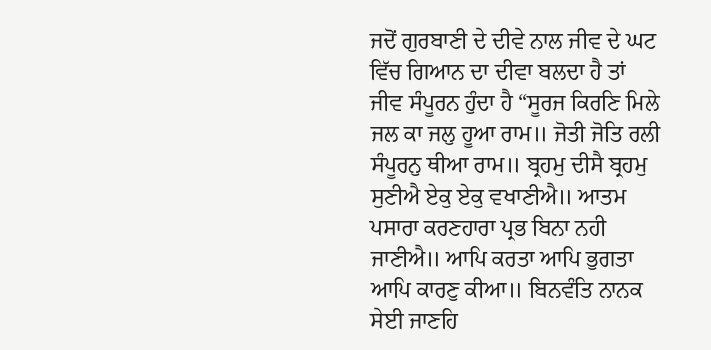ਜਦੋਂ ਗੁਰਬਾਣੀ ਦੇ ਦੀਵੇ ਨਾਲ ਜੀਵ ਦੇ ਘਟ ਵਿੱਚ ਗਿਆਨ ਦਾ ਦੀਵਾ ਬਲਦਾ ਹੈ ਤਾਂ ਜੀਵ ਸੰਪੂਰਨ ਹੁੰਦਾ ਹੈ “ਸੂਰਜ ਕਿਰਣਿ ਮਿਲੇ ਜਲ ਕਾ ਜਲੁ ਹੂਆ ਰਾਮ॥ ਜੋਤੀ ਜੋਤਿ ਰਲੀ ਸੰਪੂਰਨੁ ਥੀਆ ਰਾਮ॥ ਬ੍ਰਹਮੁ ਦੀਸੈ ਬ੍ਰਹਮੁ ਸੁਣੀਐ ਏਕੁ ਏਕੁ ਵਖਾਣੀਐ॥ ਆਤਮ ਪਸਾਰਾ ਕਰਣਹਾਰਾ ਪ੍ਰਭ ਬਿਨਾ ਨਹੀ ਜਾਣੀਐ॥ ਆਪਿ ਕਰਤਾ ਆਪਿ ਭੁਗਤਾ ਆਪਿ ਕਾਰਣੁ ਕੀਆ॥ ਬਿਨਵੰਤਿ ਨਾਨਕ ਸੇਈ ਜਾਣਹਿ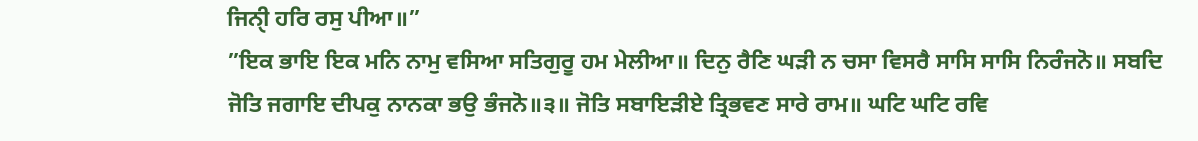ਜਿਨੑੀ ਹਰਿ ਰਸੁ ਪੀਆ॥”
”ਇਕ ਭਾਇ ਇਕ ਮਨਿ ਨਾਮੁ ਵਸਿਆ ਸਤਿਗੁਰੂ ਹਮ ਮੇਲੀਆ॥ ਦਿਨੁ ਰੈਣਿ ਘੜੀ ਨ ਚਸਾ ਵਿਸਰੈ ਸਾਸਿ ਸਾਸਿ ਨਿਰੰਜਨੋ॥ ਸਬਦਿ ਜੋਤਿ ਜਗਾਇ ਦੀਪਕੁ ਨਾਨਕਾ ਭਉ ਭੰਜਨੋ॥੩॥ ਜੋਤਿ ਸਬਾਇੜੀਏ ਤ੍ਰਿਭਵਣ ਸਾਰੇ ਰਾਮ॥ ਘਟਿ ਘਟਿ ਰਵਿ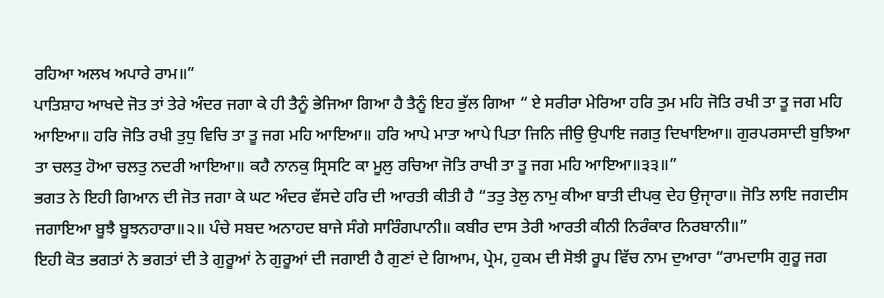ਰਹਿਆ ਅਲਖ ਅਪਾਰੇ ਰਾਮ॥”
ਪਾਤਿਸ਼ਾਹ ਆਖਦੇ ਜੋਤ ਤਾਂ ਤੇਰੇ ਅੰਦਰ ਜਗਾ ਕੇ ਹੀ ਤੈਨੂੰ ਭੇਜਿਆ ਗਿਆ ਹੈ ਤੈਨੂੰ ਇਹ ਭੁੱਲ ਗਿਆ “ ਏ ਸਰੀਰਾ ਮੇਰਿਆ ਹਰਿ ਤੁਮ ਮਹਿ ਜੋਤਿ ਰਖੀ ਤਾ ਤੂ ਜਗ ਮਹਿ ਆਇਆ॥ ਹਰਿ ਜੋਤਿ ਰਖੀ ਤੁਧੁ ਵਿਚਿ ਤਾ ਤੂ ਜਗ ਮਹਿ ਆਇਆ॥ ਹਰਿ ਆਪੇ ਮਾਤਾ ਆਪੇ ਪਿਤਾ ਜਿਨਿ ਜੀਉ ਉਪਾਇ ਜਗਤੁ ਦਿਖਾਇਆ॥ ਗੁਰਪਰਸਾਦੀ ਬੁਝਿਆ ਤਾ ਚਲਤੁ ਹੋਆ ਚਲਤੁ ਨਦਰੀ ਆਇਆ॥ ਕਹੈ ਨਾਨਕੁ ਸ੍ਰਿਸਟਿ ਕਾ ਮੂਲੁ ਰਚਿਆ ਜੋਤਿ ਰਾਖੀ ਤਾ ਤੂ ਜਗ ਮਹਿ ਆਇਆ॥੩੩॥”
ਭਗਤ ਨੇ ਇਹੀ ਗਿਆਨ ਦੀ ਜੋਤ ਜਗਾ ਕੇ ਘਟ ਅੰਦਰ ਵੱਸਦੇ ਹਰਿ ਦੀ ਆਰਤੀ ਕੀਤੀ ਹੈ “ਤਤੁ ਤੇਲੁ ਨਾਮੁ ਕੀਆ ਬਾਤੀ ਦੀਪਕੁ ਦੇਹ ਉਜੵਾਰਾ॥ ਜੋਤਿ ਲਾਇ ਜਗਦੀਸ ਜਗਾਇਆ ਬੂਝੈ ਬੂਝਨਹਾਰਾ॥੨॥ ਪੰਚੇ ਸਬਦ ਅਨਾਹਦ ਬਾਜੇ ਸੰਗੇ ਸਾਰਿੰਗਪਾਨੀ॥ ਕਬੀਰ ਦਾਸ ਤੇਰੀ ਆਰਤੀ ਕੀਨੀ ਨਿਰੰਕਾਰ ਨਿਰਬਾਨੀ॥”
ਇਹੀ ਕੋਤ ਭਗਤਾਂ ਨੇ ਭਗਤਾਂ ਦੀ ਤੇ ਗੁਰੂਆਂ ਨੇ ਗੁਰੂਆਂ ਦੀ ਜਗਾਈ ਹੈ ਗੁਣਾਂ ਦੇ ਗਿਆਮ, ਪ੍ਰੇਮ, ਹੁਕਮ ਦੀ ਸੋਝੀ ਰੂਪ ਵਿੱਚ ਨਾਮ ਦੁਆਰਾ “ਰਾਮਦਾਸਿ ਗੁਰੂ ਜਗ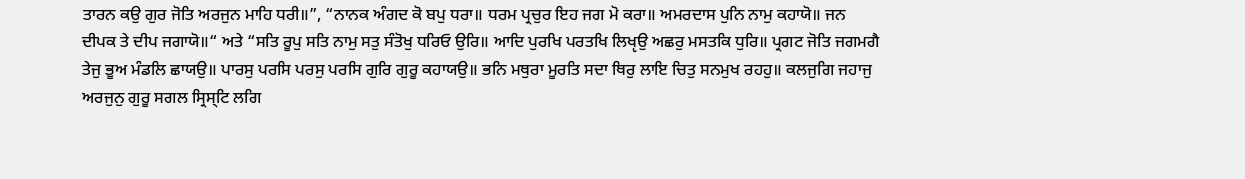ਤਾਰਨ ਕਉ ਗੁਰ ਜੋਤਿ ਅਰਜੁਨ ਮਾਹਿ ਧਰੀ॥”, “ਨਾਨਕ ਅੰਗਦ ਕੋ ਬਪੁ ਧਰਾ॥ ਧਰਮ ਪ੍ਰਚੁਰ ਇਹ ਜਗ ਮੋ ਕਰਾ॥ ਅਮਰਦਾਸ ਪੁਨਿ ਨਾਮੁ ਕਹਾਯੋ॥ ਜਨ ਦੀਪਕ ਤੇ ਦੀਪ ਜਗਾਯੋ॥“ ਅਤੇ “ਸਤਿ ਰੂਪੁ ਸਤਿ ਨਾਮੁ ਸਤੁ ਸੰਤੋਖੁ ਧਰਿਓ ਉਰਿ॥ ਆਦਿ ਪੁਰਖਿ ਪਰਤਖਿ ਲਿਖੵਉ ਅਛਰੁ ਮਸਤਕਿ ਧੁਰਿ॥ ਪ੍ਰਗਟ ਜੋਤਿ ਜਗਮਗੈ ਤੇਜੁ ਭੂਅ ਮੰਡਲਿ ਛਾਯਉ॥ ਪਾਰਸੁ ਪਰਸਿ ਪਰਸੁ ਪਰਸਿ ਗੁਰਿ ਗੁਰੂ ਕਹਾਯਉ॥ ਭਨਿ ਮਥੁਰਾ ਮੂਰਤਿ ਸਦਾ ਥਿਰੁ ਲਾਇ ਚਿਤੁ ਸਨਮੁਖ ਰਹਹੁ॥ ਕਲਜੁਗਿ ਜਹਾਜੁ ਅਰਜੁਨੁ ਗੁਰੂ ਸਗਲ ਸ੍ਰਿਸ੍ਟਿ ਲਗਿ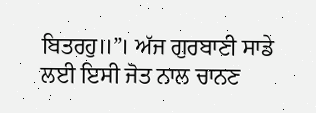ਬਿਤਰਹੁ॥”। ਅੱਜ ਗੁਰਬਾਣੀ ਸਾਡੇ ਲਈ ਇਸੀ ਜੋਤ ਨਾਲ ਚਾਨਣ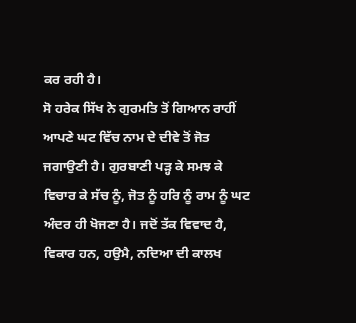ਕਰ ਰਹੀ ਹੈ।
ਸੋ ਹਰੇਕ ਸਿੱਖ ਨੇ ਗੁਰਮਤਿ ਤੋਂ ਗਿਆਨ ਰਾਹੀਂ ਆਪਣੇ ਘਟ ਵਿੱਚ ਨਾਮ ਦੇ ਦੀਵੇ ਤੋਂ ਜੋਤ ਜਗਾਉਣੀ ਹੈ। ਗੁਰਬਾਣੀ ਪੜ੍ਹ ਕੇ ਸਮਝ ਕੇ ਵਿਚਾਰ ਕੇ ਸੱਚ ਨੂੰ, ਜੋਤ ਨੂੰ ਹਰਿ ਨੂੰ ਰਾਮ ਨੂੰ ਘਟ ਅੰਦਰ ਹੀ ਖੋਜਣਾ ਹੈ। ਜਦੋਂ ਤੱਕ ਵਿਵਾਦ ਹੈ, ਵਿਕਾਰ ਹਨ, ਹਉਮੈ, ਨਦਿਆ ਦੀ ਕਾਲਖ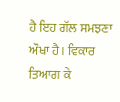ਹੈ ਇਹ ਗੱਲ ਸਮਝਣਾ ਔਖਾ ਹੈ। ਵਿਕਾਰ ਤਿਆਗ ਕੇ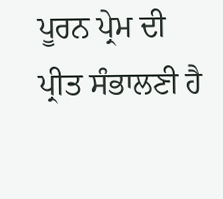ਪੂਰਨ ਪ੍ਰੇਮ ਦੀ ਪ੍ਰੀਤ ਸੰਭਾਲਣੀ ਹੈ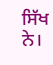ਸਿੱਖ ਨੇ।